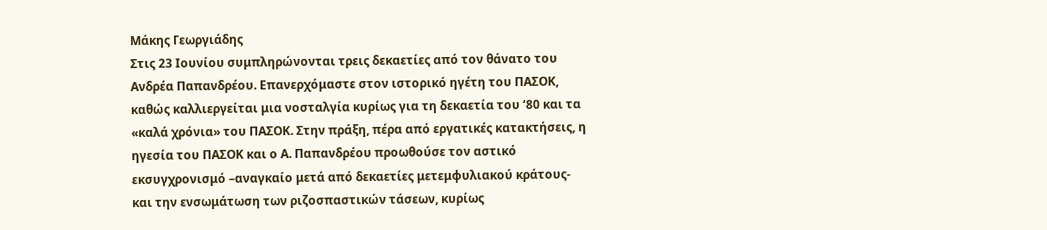Μάκης Γεωργιάδης
Στις 23 Ιουνίου συμπληρώνονται τρεις δεκαετίες από τον θάνατο του Ανδρέα Παπανδρέου. Επανερχόμαστε στον ιστορικό ηγέτη του ΠΑΣΟΚ, καθώς καλλιεργείται μια νοσταλγία κυρίως για τη δεκαετία του ‘80 και τα «καλά χρόνια» του ΠΑΣΟΚ. Στην πράξη, πέρα από εργατικές κατακτήσεις, η ηγεσία του ΠΑΣΟΚ και ο Α. Παπανδρέου προωθούσε τον αστικό εκσυγχρονισμό –αναγκαίο μετά από δεκαετίες μετεμφυλιακού κράτους- και την ενσωμάτωση των ριζοσπαστικών τάσεων, κυρίως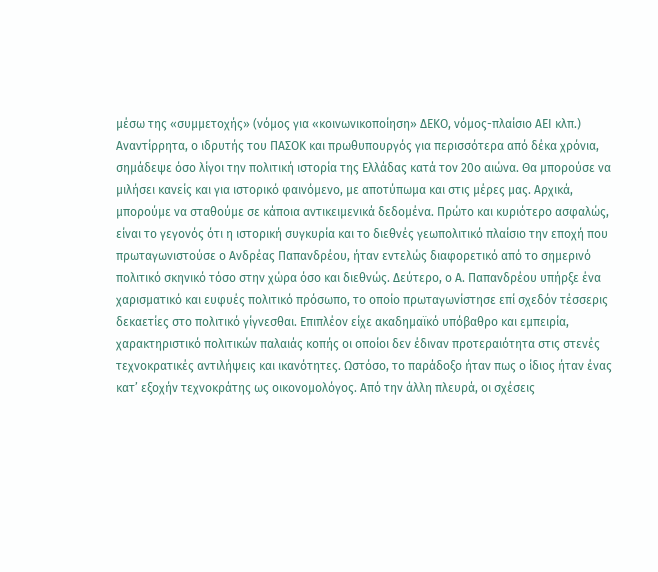μέσω της «συμμετοχής» (νόμος για «κοινωνικοποίηση» ΔΕΚΟ, νόμος-πλαίσιο ΑΕΙ κλπ.)
Αναντίρρητα, ο ιδρυτής του ΠΑΣΟΚ και πρωθυπουργός για περισσότερα από δέκα χρόνια, σημάδεψε όσο λίγοι την πολιτική ιστορία της Ελλάδας κατά τον 20ο αιώνα. Θα μπορούσε να μιλήσει κανείς και για ιστορικό φαινόμενο, με αποτύπωμα και στις μέρες μας. Αρχικά, μπορούμε να σταθούμε σε κάποια αντικειμενικά δεδομένα. Πρώτο και κυριότερο ασφαλώς, είναι το γεγονός ότι η ιστορική συγκυρία και το διεθνές γεωπολιτικό πλαίσιο την εποχή που πρωταγωνιστούσε ο Ανδρέας Παπανδρέου, ήταν εντελώς διαφορετικό από το σημερινό πολιτικό σκηνικό τόσο στην χώρα όσο και διεθνώς. Δεύτερο, ο Α. Παπανδρέου υπήρξε ένα χαρισματικό και ευφυές πολιτικό πρόσωπο, το οποίο πρωταγωνίστησε επί σχεδόν τέσσερις δεκαετίες στο πολιτικό γίγνεσθαι. Επιπλέον είχε ακαδημαϊκό υπόβαθρο και εμπειρία, χαρακτηριστικό πολιτικών παλαιάς κοπής οι οποίοι δεν έδιναν προτεραιότητα στις στενές τεχνοκρατικές αντιλήψεις και ικανότητες. Ωστόσο, το παράδοξο ήταν πως ο ίδιος ήταν ένας κατ’ εξοχήν τεχνοκράτης ως οικονομολόγος. Από την άλλη πλευρά, οι σχέσεις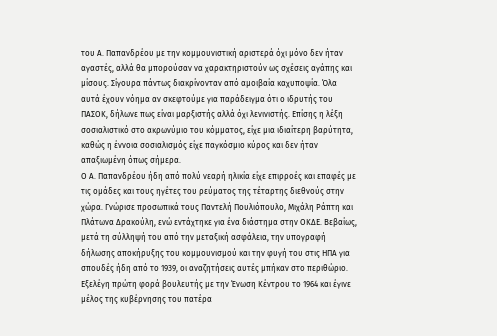του Α. Παπανδρέου με την κομμουνιστική αριστερά όχι μόνο δεν ήταν αγαστές, αλλά θα μπορούσαν να χαρακτηριστούν ως σχέσεις αγάπης και μίσους. Σίγουρα πάντως διακρίνονταν από αμοιβαία καχυποψία. Όλα αυτά έχουν νόημα αν σκεφτούμε για παράδειγμα ότι ο ιδρυτής του ΠΑΣΟΚ, δήλωνε πως είναι μαρξιστής αλλά όχι λενινιστής. Επίσης η λέξη σοσιαλιστικό στο ακρωνύμιο του κόμματος, είχε μια ιδιαίτερη βαρύτητα, καθώς η έννοια σοσιαλισμός είχε παγκόσμιο κύρος και δεν ήταν απαξιωμένη όπως σήμερα.
Ο Α. Παπανδρέου ήδη από πολύ νεαρή ηλικία είχε επιρροές και επαφές με τις ομάδες και τους ηγέτες του ρεύματος της τέταρτης διεθνούς στην χώρα. Γνώρισε προσωπικά τους Παντελή Πουλιόπουλο, Μιχάλη Ράπτη και Πλάτωνα Δρακούλη, ενώ εντάχτηκε για ένα διάστημα στην ΟΚΔΕ. Βεβαίως, μετά τη σύλληψή του από την μεταξική ασφάλεια, την υπογραφή δήλωσης αποκήρυξης του κομμουνισμού και την φυγή του στις ΗΠΑ για σπουδές ήδη από το 1939, οι αναζητήσεις αυτές μπήκαν στο περιθώριο.
Εξελέγη πρώτη φορά βουλευτής με την Ένωση Κέντρου το 1964 και έγινε μέλος της κυβέρνησης του πατέρα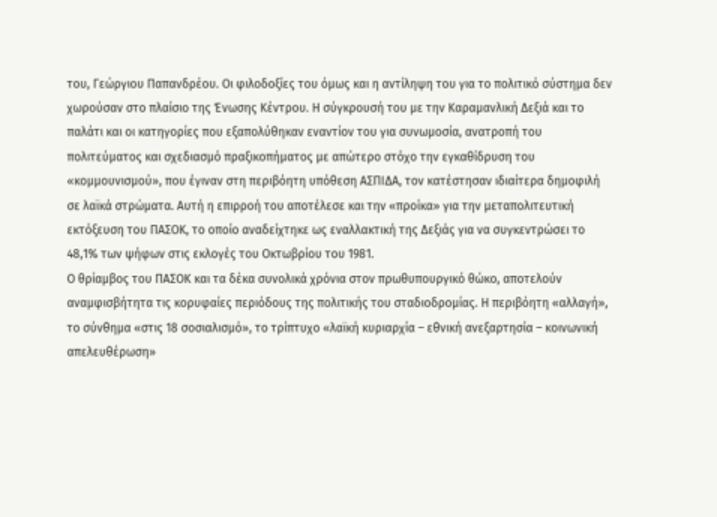του, Γεώργιου Παπανδρέου. Οι φιλοδοξίες του όμως και η αντίληψη του για το πολιτικό σύστημα δεν χωρούσαν στο πλαίσιο της Ένωσης Κέντρου. Η σύγκρουσή του με την Καραμανλική Δεξιά και το παλάτι και οι κατηγορίες που εξαπολύθηκαν εναντίον του για συνωμοσία, ανατροπή του πολιτεύματος και σχεδιασμό πραξικοπήματος με απώτερο στόχο την εγκαθίδρυση του «κομμουνισμού», που έγιναν στη περιβόητη υπόθεση ΑΣΠΙΔΑ, τον κατέστησαν ιδιαίτερα δημοφιλή σε λαϊκά στρώματα. Αυτή η επιρροή του αποτέλεσε και την «προίκα» για την μεταπολιτευτική εκτόξευση του ΠΑΣΟΚ, το οποίο αναδείχτηκε ως εναλλακτική της Δεξιάς για να συγκεντρώσει το 48,1% των ψήφων στις εκλογές του Οκτωβρίου του 1981.
Ο θρίαμβος του ΠΑΣΟΚ και τα δέκα συνολικά χρόνια στον πρωθυπουργικό θώκο, αποτελούν αναμφισβήτητα τις κορυφαίες περιόδους της πολιτικής του σταδιοδρομίας. Η περιβόητη «αλλαγή», το σύνθημα «στις 18 σοσιαλισμό», το τρίπτυχο «λαϊκή κυριαρχία – εθνική ανεξαρτησία – κοινωνική απελευθέρωση»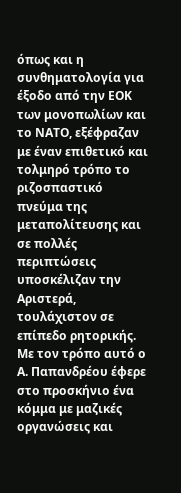όπως και η συνθηματολογία για έξοδο από την ΕΟΚ των μονοπωλίων και το ΝΑΤΟ, εξέφραζαν με έναν επιθετικό και τολμηρό τρόπο το ριζοσπαστικό πνεύμα της μεταπολίτευσης και σε πολλές περιπτώσεις υποσκέλιζαν την Αριστερά, τουλάχιστον σε επίπεδο ρητορικής. Με τον τρόπο αυτό ο Α. Παπανδρέου έφερε στο προσκήνιο ένα κόμμα με μαζικές οργανώσεις και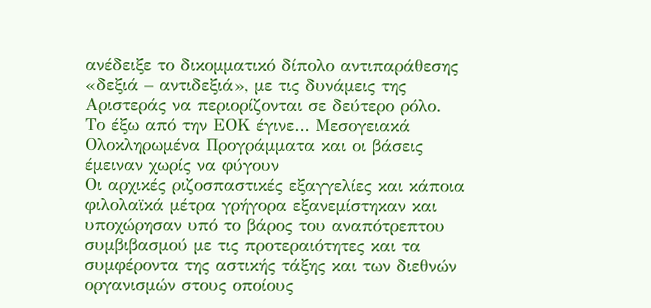ανέδειξε το δικομματικό δίπολο αντιπαράθεσης «δεξιά – αντιδεξιά», με τις δυνάμεις της Αριστεράς να περιορίζονται σε δεύτερο ρόλο.
Το έξω από την ΕΟΚ έγινε… Μεσογειακά Ολοκληρωμένα Προγράμματα και οι βάσεις έμειναν χωρίς να φύγουν
Οι αρχικές ριζοσπαστικές εξαγγελίες και κάποια φιλολαϊκά μέτρα γρήγορα εξανεμίστηκαν και υποχώρησαν υπό το βάρος του αναπότρεπτου συμβιβασμού με τις προτεραιότητες και τα συμφέροντα της αστικής τάξης και των διεθνών οργανισμών στους οποίους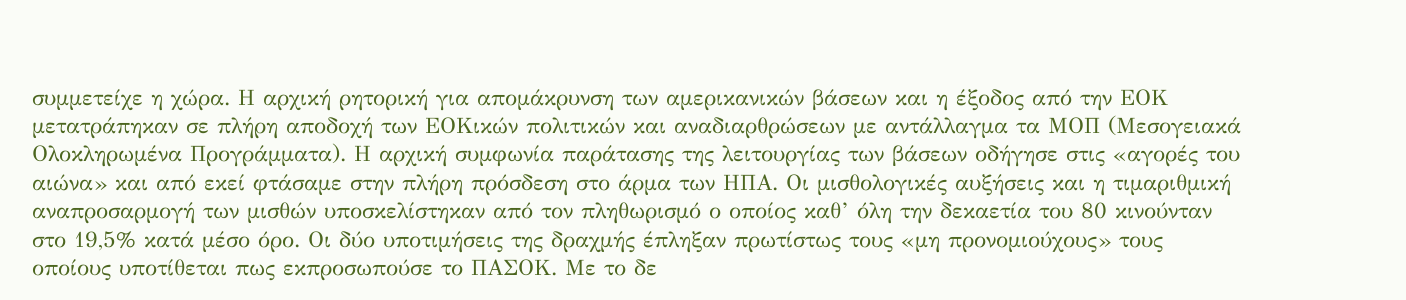συμμετείχε η χώρα. Η αρχική ρητορική για απομάκρυνση των αμερικανικών βάσεων και η έξοδος από την ΕΟΚ μετατράπηκαν σε πλήρη αποδοχή των ΕΟΚικών πολιτικών και αναδιαρθρώσεων με αντάλλαγμα τα ΜΟΠ (Μεσογειακά Ολοκληρωμένα Προγράμματα). Η αρχική συμφωνία παράτασης της λειτουργίας των βάσεων οδήγησε στις «αγορές του αιώνα» και από εκεί φτάσαμε στην πλήρη πρόσδεση στο άρμα των ΗΠΑ. Οι μισθολογικές αυξήσεις και η τιμαριθμική αναπροσαρμογή των μισθών υποσκελίστηκαν από τον πληθωρισμό ο οποίος καθ’ όλη την δεκαετία του 80 κινούνταν στο 19,5% κατά μέσο όρο. Οι δύο υποτιμήσεις της δραχμής έπληξαν πρωτίστως τους «μη προνομιούχους» τους οποίους υποτίθεται πως εκπροσωπούσε το ΠΑΣΟΚ. Με το δε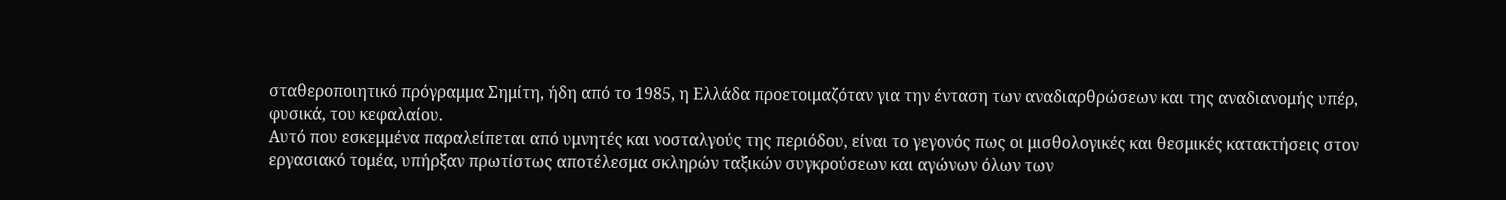σταθεροποιητικό πρόγραμμα Σημίτη, ήδη από το 1985, η Ελλάδα προετοιμαζόταν για την ένταση των αναδιαρθρώσεων και της αναδιανομής υπέρ, φυσικά, του κεφαλαίου.
Αυτό που εσκεμμένα παραλείπεται από υμνητές και νοσταλγούς της περιόδου, είναι το γεγονός πως οι μισθολογικές και θεσμικές κατακτήσεις στον εργασιακό τομέα, υπήρξαν πρωτίστως αποτέλεσμα σκληρών ταξικών συγκρούσεων και αγώνων όλων των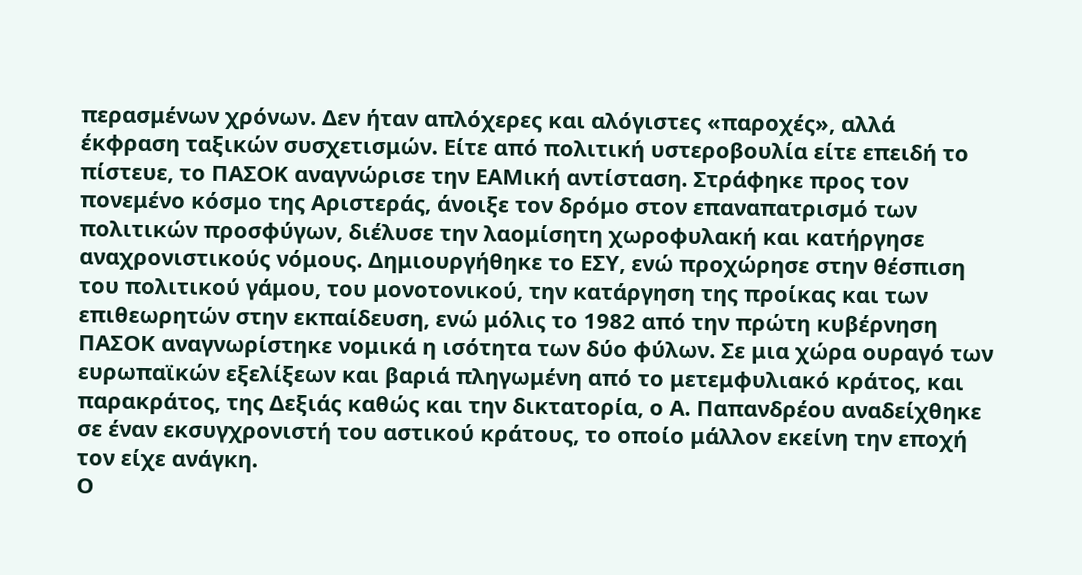περασμένων χρόνων. Δεν ήταν απλόχερες και αλόγιστες «παροχές», αλλά έκφραση ταξικών συσχετισμών. Είτε από πολιτική υστεροβουλία είτε επειδή το πίστευε, το ΠΑΣΟΚ αναγνώρισε την ΕΑΜική αντίσταση. Στράφηκε προς τον πονεμένο κόσμο της Αριστεράς, άνοιξε τον δρόμο στον επαναπατρισμό των πολιτικών προσφύγων, διέλυσε την λαομίσητη χωροφυλακή και κατήργησε αναχρονιστικούς νόμους. Δημιουργήθηκε το ΕΣΥ, ενώ προχώρησε στην θέσπιση του πολιτικού γάμου, του μονοτονικού, την κατάργηση της προίκας και των επιθεωρητών στην εκπαίδευση, ενώ μόλις το 1982 από την πρώτη κυβέρνηση ΠΑΣΟΚ αναγνωρίστηκε νομικά η ισότητα των δύο φύλων. Σε μια χώρα ουραγό των ευρωπαϊκών εξελίξεων και βαριά πληγωμένη από το μετεμφυλιακό κράτος, και παρακράτος, της Δεξιάς καθώς και την δικτατορία, ο Α. Παπανδρέου αναδείχθηκε σε έναν εκσυγχρονιστή του αστικού κράτους, το οποίο μάλλον εκείνη την εποχή τον είχε ανάγκη.
Ο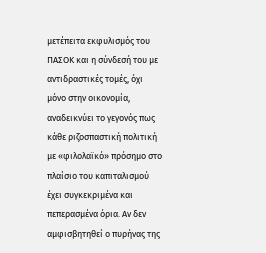μετέπειτα εκφυλισμός του ΠΑΣΟΚ και η σύνδεσή του με αντιδραστικές τομές, όχι μόνο στην οικονομία, αναδεικνύει το γεγονός πως κάθε ριζοσπαστική πολιτική με «φιλολαϊκό» πρόσημο στο πλαίσιο του καπιταλισμού έχει συγκεκριμένα και πεπερασμένα όρια. Αν δεν αμφισβητηθεί ο πυρήνας της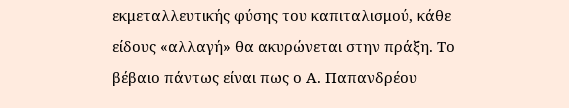εκμεταλλευτικής φύσης του καπιταλισμού, κάθε είδους «αλλαγή» θα ακυρώνεται στην πράξη. Το βέβαιο πάντως είναι πως ο Α. Παπανδρέου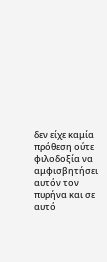δεν είχε καμία πρόθεση ούτε φιλοδοξία να αμφισβητήσει αυτόν τον πυρήνα και σε αυτό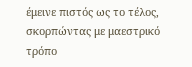έμεινε πιστός ως το τέλος, σκορπώντας με μαεστρικό τρόπο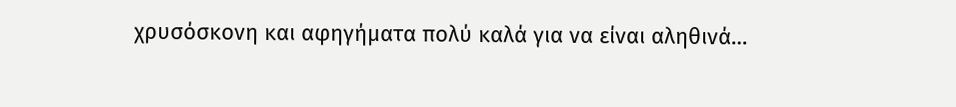χρυσόσκονη και αφηγήματα πολύ καλά για να είναι αληθινά…